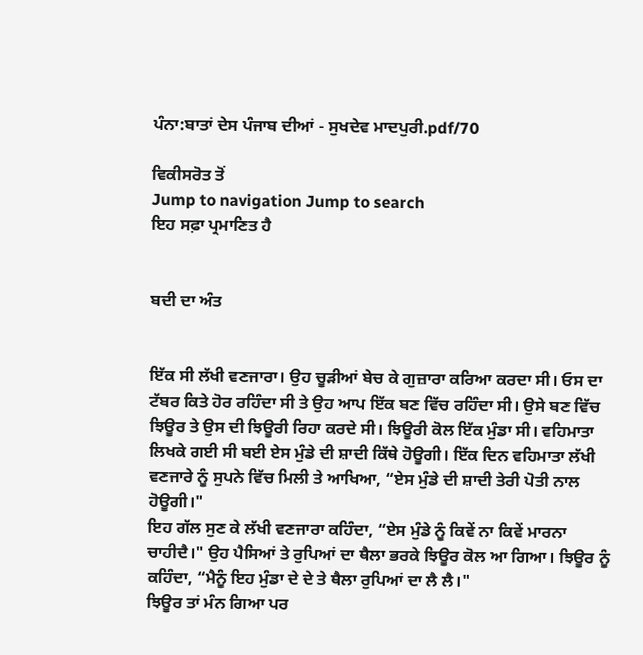ਪੰਨਾ:ਬਾਤਾਂ ਦੇਸ ਪੰਜਾਬ ਦੀਆਂ - ਸੁਖਦੇਵ ਮਾਦਪੁਰੀ.pdf/70

ਵਿਕੀਸਰੋਤ ਤੋਂ
Jump to navigation Jump to search
ਇਹ ਸਫ਼ਾ ਪ੍ਰਮਾਣਿਤ ਹੈ


ਬਦੀ ਦਾ ਅੰਤ


ਇੱਕ ਸੀ ਲੱਖੀ ਵਣਜਾਰਾ। ਉਹ ਚੂੜੀਆਂ ਬੇਚ ਕੇ ਗੁਜ਼ਾਰਾ ਕਰਿਆ ਕਰਦਾ ਸੀ। ਓਸ ਦਾ ਟੱਬਰ ਕਿਤੇ ਹੋਰ ਰਹਿੰਦਾ ਸੀ ਤੇ ਉਹ ਆਪ ਇੱਕ ਬਣ ਵਿੱਚ ਰਹਿੰਦਾ ਸੀ। ਉਸੇ ਬਣ ਵਿੱਚ ਝਿਊਰ ਤੇ ਉਸ ਦੀ ਝਿਊਰੀ ਰਿਹਾ ਕਰਦੇ ਸੀ। ਝਿਊਰੀ ਕੋਲ ਇੱਕ ਮੁੰਡਾ ਸੀ। ਵਹਿਮਾਤਾ ਲਿਖਕੇ ਗਈ ਸੀ ਬਈ ਏਸ ਮੁੰਡੇ ਦੀ ਸ਼ਾਦੀ ਕਿੱਥੇ ਹੋਊਗੀ। ਇੱਕ ਦਿਨ ਵਹਿਮਾਤਾ ਲੱਖੀ ਵਣਜਾਰੇ ਨੂੰ ਸੁਪਨੇ ਵਿੱਚ ਮਿਲੀ ਤੇ ਆਖਿਆ, “ਏਸ ਮੁੰਡੇ ਦੀ ਸ਼ਾਦੀ ਤੇਰੀ ਪੋਤੀ ਨਾਲ ਹੋਊਗੀ।"
ਇਹ ਗੱਲ ਸੁਣ ਕੇ ਲੱਖੀ ਵਣਜਾਰਾ ਕਹਿੰਦਾ, “ਏਸ ਮੁੰਡੇ ਨੂੰ ਕਿਵੇਂ ਨਾ ਕਿਵੇਂ ਮਾਰਨਾ ਚਾਹੀਦੈ।" ਉਹ ਪੈਸਿਆਂ ਤੇ ਰੁਪਿਆਂ ਦਾ ਥੈਲਾ ਭਰਕੇ ਝਿਊਰ ਕੋਲ ਆ ਗਿਆ। ਝਿਊਰ ਨੂੰ ਕਹਿੰਦਾ, “ਮੈਨੂੰ ਇਹ ਮੁੰਡਾ ਦੇ ਦੇ ਤੇ ਥੈਲਾ ਰੁਪਿਆਂ ਦਾ ਲੈ ਲੈ।"
ਝਿਊਰ ਤਾਂ ਮੰਨ ਗਿਆ ਪਰ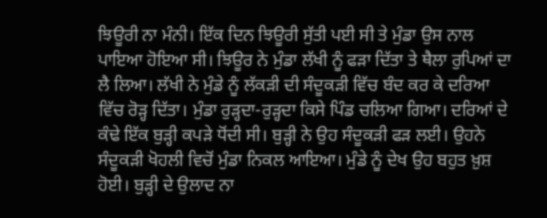ਝਿਊਰੀ ਨਾ ਮੰਨੀ। ਇੱਕ ਦਿਨ ਝਿਊਰੀ ਸੁੱਤੀ ਪਈ ਸੀ ਤੇ ਮੁੰਡਾ ਉਸ ਨਾਲ ਪਾਇਆ ਹੋਇਆ ਸੀ। ਝਿਊਰ ਨੇ ਮੁੰਡਾ ਲੱਖੀ ਨੂੰ ਫੜਾ ਦਿੱਤਾ ਤੇ ਥੈਲਾ ਰੁਪਿਆਂ ਦਾ ਲੈ ਲਿਆ। ਲੱਖੀ ਨੇ ਮੁੰਡੇ ਨੂੰ ਲੱਕੜੀ ਦੀ ਸੰਦੂਕੜੀ ਵਿੱਚ ਬੰਦ ਕਰ ਕੇ ਦਰਿਆ ਵਿੱਚ ਰੋੜ੍ਹ ਦਿੱਤਾ। ਮੁੰਡਾ ਰੁੜ੍ਹਦਾ-ਰੁੜ੍ਹਦਾ ਕਿਸੇ ਪਿੰਡ ਚਲਿਆ ਗਿਆ। ਦਰਿਆਂ ਦੇ ਕੰਢੇ ਇੱਕ ਬੁੜ੍ਹੀ ਕਪੜੇ ਧੋਂਦੀ ਸੀ। ਬੁੜ੍ਹੀ ਨੇ ਉਹ ਸੰਦੂਕੜੀ ਫੜ ਲਈ। ਉਹਨੇ ਸੰਦੂਕੜੀ ਖੋਹਲੀ ਵਿਚੋਂ ਮੁੰਡਾ ਨਿਕਲ ਆਇਆ। ਮੁੰਡੇ ਨੂੰ ਦੇਖ ਉਹ ਬਹੁਤ ਖ਼ੁਸ਼ ਹੋਈ। ਬੁੜ੍ਹੀ ਦੇ ਉਲਾਦ ਨਾ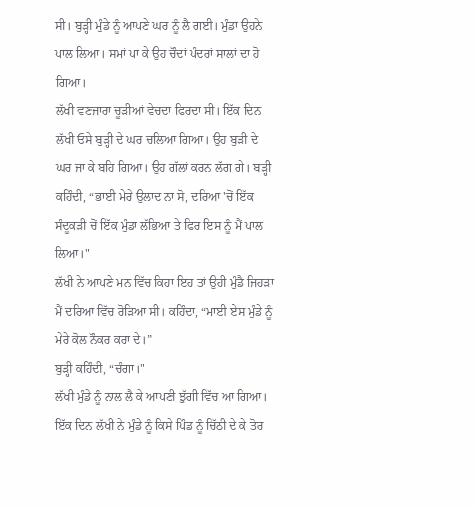ਸੀ। ਬੁੜ੍ਹੀ ਮੁੰਡੇ ਨੂੰ ਆਪਣੇ ਘਰ ਨੂੰ ਲੈ ਗਈ। ਮੁੰਡਾ ਉਹਨੇ ਪਾਲ ਲਿਆ। ਸਮਾਂ ਪਾ ਕੇ ਉਹ ਚੌਦਾਂ ਪੰਦਰਾਂ ਸਾਲਾਂ ਦਾ ਹੋ ਗਿਆ।
ਲੱਖੀ ਵਣਜਾਰਾ ਚੂੜੀਆਂ ਵੇਚਦਾ ਫਿਰਦਾ ਸੀ। ਇੱਕ ਦਿਨ ਲੱਖੀ ਓਸੇ ਬੁੜ੍ਹੀ ਦੇ ਘਰ ਚਲਿਆ ਗਿਆ। ਉਹ ਬੁੜੀ ਦੇ ਘਰ ਜਾ ਕੇ ਬਹਿ ਗਿਆ। ਉਹ ਗੱਲਾਂ ਕਰਨ ਲੱਗ ਗੇ। ਬੜ੍ਹੀ ਕਹਿੰਦੀ, “ਭਾਈ ਮੇਰੇ ਉਲਾਦ ਨਾ ਸੋ, ਦਰਿਆ 'ਚੋਂ ਇੱਕ ਸੰਦੂਕੜੀ ਚੋਂ ਇੱਕ ਮੁੰਡਾ ਲੱਭਿਆ ਤੇ ਫਿਰ ਇਸ ਨੂੰ ਮੈਂ ਪਾਲ ਲਿਆ।"
ਲੱਖੀ ਨੇ ਆਪਣੇ ਮਨ ਵਿੱਚ ਕਿਹਾ ਇਹ ਤਾਂ ਉਹੀ ਮੁੰਡੈ ਜਿਹੜਾ ਮੈਂ ਦਰਿਆ ਵਿੱਚ ਰੋੜਿਆ ਸੀ। ਕਹਿੰਦਾ, “ਮਾਈ ਏਸ ਮੁੰਡੇ ਨੂੰ ਮੇਰੇ ਕੋਲ ਨੌਕਰ ਕਰਾ ਦੇ।”
ਬੁੜ੍ਹੀ ਕਹਿੰਦੀ, “ਚੰਗਾ।"
ਲੱਖੀ ਮੁੰਡੇ ਨੂੰ ਨਾਲ ਲੈ ਕੇ ਆਪਣੀ ਝੁੱਗੀ ਵਿੱਚ ਆ ਗਿਆ। ਇੱਕ ਦਿਨ ਲੱਖੀ ਨੇ ਮੁੰਡੇ ਨੂੰ ਕਿਸੇ ਪਿੰਡ ਨੂੰ ਚਿੱਠੀ ਦੇ ਕੇ ਤੋਰ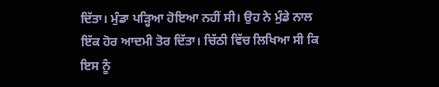ਦਿੱਤਾ। ਮੁੰਡਾ ਪੜ੍ਹਿਆ ਹੋਇਆ ਨਹੀਂ ਸੀ। ਉਹ ਨੇ ਮੁੰਡੇ ਨਾਲ ਇੱਕ ਹੋਰ ਆਦਮੀ ਤੋਰ ਦਿੱਤਾ। ਚਿੱਠੀ ਵਿੱਚ ਲਿਖਿਆ ਸੀ ਕਿ ਇਸ ਨੂੰ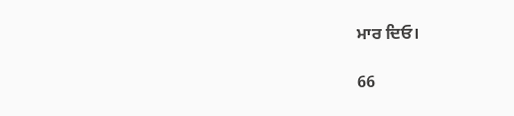ਮਾਰ ਦਿਓ।

66